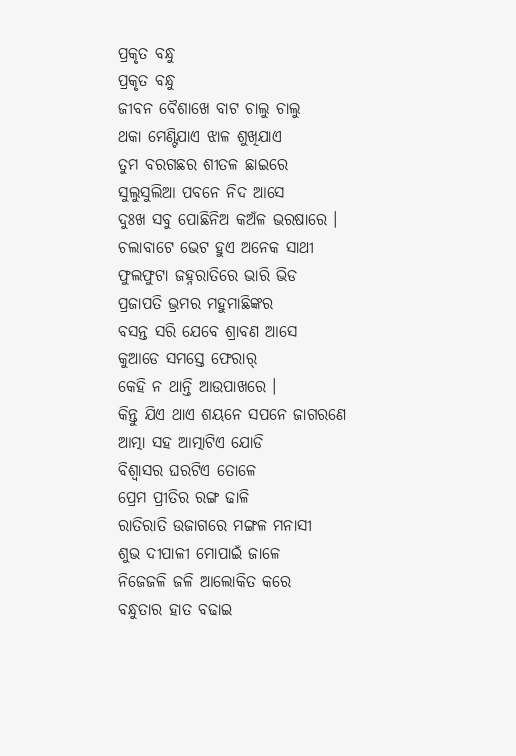ପ୍ରକୃତ ବନ୍ଧୁ
ପ୍ରକୃତ ବନ୍ଧୁ
ଜୀବନ ବୈଶାଖେ ବାଟ ଚାଲୁ ଚାଲୁ
ଥକା ମେଣ୍ଟିଯାଏ ଝାଳ ଶୁଖିଯାଏ
ତୁମ ବରଗଛର ଶୀତଳ ଛାଇରେ
ସୁଲୁସୁଲିଆ ପବନେ ନିଦ ଆସେ
ଦୁଃଖ ସବୁ ପୋଛିନିଅ କଅଁଳ ଭରଷାରେ ।
ଚଲାବାଟେ ଭେଟ ହୁଏ ଅନେକ ସାଥୀ
ଫୁଲଫୁଟା ଜହ୍ନରାତିରେ ଭାରି ଭିଡ
ପ୍ରଜାପତି ଭ୍ରମର ମହୁମାଛିଙ୍କର
ବସନ୍ତ ସରି ଯେବେ ଶ୍ରାବଣ ଆସେ
କୁଆଡେ ସମସ୍ତେ ଫେରାର୍
କେହି ନ ଥାନ୍ତି ଆଉପାଖରେ ।
କିନ୍ତୁ ଯିଏ ଥାଏ ଶୟନେ ସପନେ ଜାଗରଣେ
ଆତ୍ମା ସହ ଆତ୍ମାଟିଏ ଯୋଡି
ବିଶ୍ଵାସର ଘରଟିଏ ତୋଳେ
ପ୍ରେମ ପ୍ରୀତିର ରଙ୍ଗ ଢାଳି
ରାତିରାତି ଉଜାଗରେ ମଙ୍ଗଳ ମନାସୀ
ଶୁଭ ଦୀପାଳୀ ମୋପାଇଁ ଜାଳେ
ନିଜେଜଳି ଜଳି ଆଲୋକିତ କରେ
ବନ୍ଧୁତାର ହାତ ବଢାଇ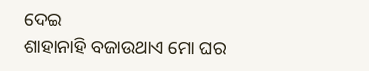ଦେଇ
ଶାହାନାହି ବଜାଉଥାଏ ମୋ ଘର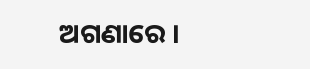ଅଗଣାରେ ।